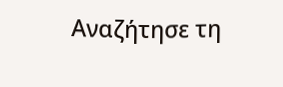Αναζήτησε τη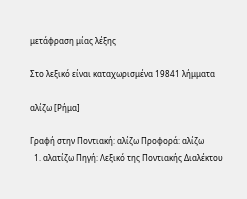μετάφραση μίας λέξης

Στο λεξικό είναι καταχωρισμένα 19841 λήμματα

αλίζω [Ρήμα]

Γραφή στην Ποντιακή: αλίζω Προφορά: αλίζω
  1. αλατίζω Πηγή: Λεξικό της Ποντιακής Διαλέκτου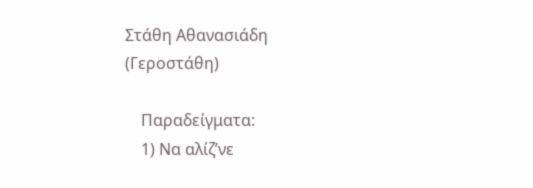Στάθη Αθανασιάδη (Γεροστάθη)

    Παραδείγματα:
    1) Να αλίζ’νε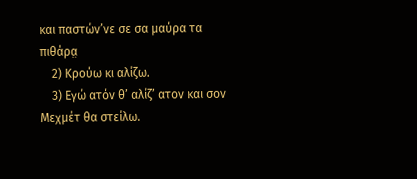και παστών’νε σε σα μαύρα τα πιθάρα̤
    2) Κρούω κι αλίζω.
    3) Εγώ ατόν θ’ αλίζ’ ατον και σον Μεχμέτ θα στείλω.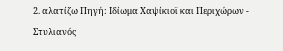2. αλατίζω Πηγή: Ιδίωμα Χαψίκιοϊ και Περιχώρων - Στυλιανός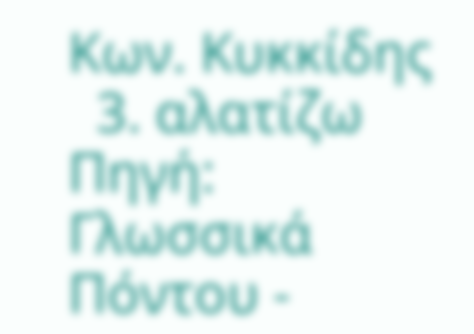Κων. Κυκκίδης
  3. αλατίζω Πηγή: Γλωσσικά Πόντου -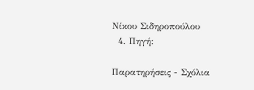Νίκου Σιδηροπούλου
  4. Πηγή:

Παρατηρήσεις - Σχόλια